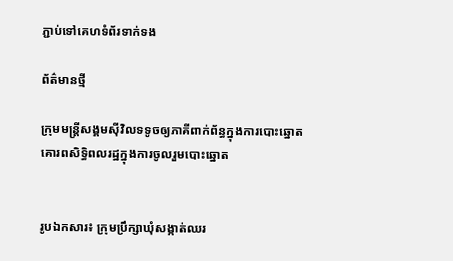ភ្ជាប់ទៅគេហទំព័រទាក់ទង

ព័ត៌មានថ្មី

ក្រុមមន្ត្រីសង្គមស៊ីវិលទទូចឲ្យភាគីពាក់ព័ន្ធក្នុងការបោះឆ្នោតគោរពសិទ្ធិពលរដ្ឋក្នុងការចូលរួមបោះឆ្នោត


រូបឯកសារ៖ ក្រុមប្រឹក្សាឃុំសង្កាត់ឈរ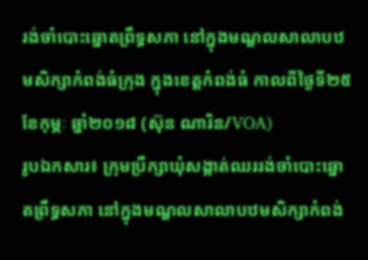រង់ចាំបោះឆ្នោតព្រឹទ្ធសភា នៅក្នុងមណ្ឌលសាលាបឋមសិក្សាកំពង់ធំក្រុង ក្នុងខេត្តកំពង់ធំ កាលពីថ្ងៃទី២៥ ខែកុម្ភៈ ឆ្នាំ២០១៨ (ស៊ុន ណារិន/VOA)
រូបឯកសារ៖ ក្រុមប្រឹក្សាឃុំសង្កាត់ឈររង់ចាំបោះឆ្នោតព្រឹទ្ធសភា នៅក្នុងមណ្ឌលសាលាបឋមសិក្សាកំពង់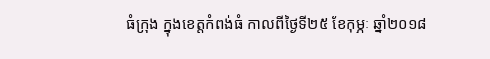ធំក្រុង ក្នុងខេត្តកំពង់ធំ កាលពីថ្ងៃទី២៥ ខែកុម្ភៈ ឆ្នាំ២០១៨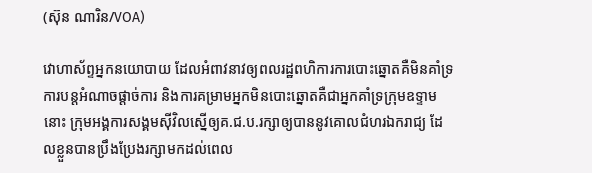(ស៊ុន ណារិន/VOA)

វោហាស័ព្ទអ្នកនយោបាយ ដែលអំពាវនាវឲ្យពលរដ្ឋពហិការការបោះឆ្នោតគឺមិនគាំទ្រការបន្តអំណាចផ្តាច់ការ និងការគម្រាមអ្នកមិនបោះឆ្នោតគឺជាអ្នកគាំទ្រក្រុមឧទ្ទាមនោះ ក្រុមអង្គការសង្គមស៊ីវិលស្នើឲ្យគ.ជ.ប.រក្សាឲ្យបាននូវគោលជំហរឯករាជ្យ ដែលខ្លួនបានប្រឹងប្រែងរក្សាមកដល់ពេល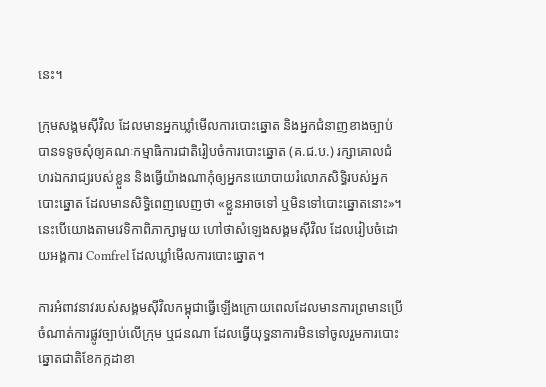នេះ។

ក្រុមសង្គមស៊ីវិល ដែលមានអ្នកឃ្លាំមើលការបោះឆ្នោត និងអ្នកជំនាញខាងច្បាប់ បានទទូចសុំឲ្យគណៈកម្មាធិការជាតិរៀបចំការបោះឆ្នោត (គ.ជ.ប.) រក្សាគោលជំហរឯករាជ្យរបស់ខ្លួន និងធ្វើយ៉ាងណាកុំឲ្យអ្នកនយោបាយរំលោភសិទ្ធិរបស់អ្នកបោះឆ្នោត ដែលមានសិទ្ធិពេញលេញថា «ខ្លួនអាចទៅ ឬមិនទៅបោះឆ្នោតនោះ»។ នេះបើយោងតាមវេទិកាពិភាក្សាមួយ ហៅថាសំឡេងសង្គមស៊ីវិល ដែលរៀបចំដោយអង្គការ Comfrel ដែលឃ្លាំមើលការបោះឆ្នោត។

ការអំពាវនាវរបស់សង្គមស៊ីវិលកម្ពុជាធ្វើឡើងក្រោយពេលដែលមានការព្រមានប្រើចំណាត់ការផ្លូវច្បាប់លើក្រុម ឬជនណា ដែលធ្វើយុទ្ធនាការមិនទៅចូលរួមការបោះឆ្នោតជាតិខែកក្កដាខា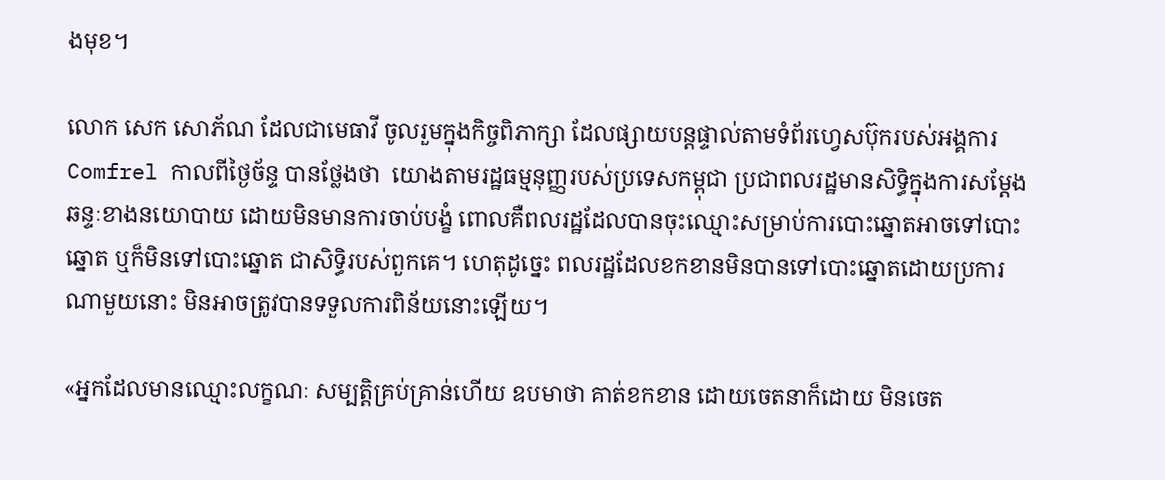ងមុខ។

លោក សេក សោភ័ណ ដែលជាមេធាវី ចូលរួមក្នុងកិច្ចពិភាក្សា ដែលផ្សាយបន្តផ្ទាល់តាមទំព័រហ្វេសប៊ុករបស់អង្គការ Comfrel កាលពីថ្ងៃច័ន្ទ បានថ្លែងថា  យោងតាមរដ្ឋធម្មនុញ្ញរបស់ប្រទេសកម្ពុជា ប្រជាពលរដ្ឋមានសិទ្ធិក្នុងការសម្តែងឆន្ទៈខាងនយោបាយ ដោយមិនមានការចាប់បង្ខំ ពោលគឺពលរដ្ឋដែលបានចុះឈ្មោះសម្រាប់ការបោះឆ្នោតអាចទៅបោះឆ្នោត ឬក៏មិនទៅបោះឆ្នោត ជាសិទ្ធិរបស់ពួកគេ។ ហេតុដូច្នេះ ពលរដ្ឋដែលខកខានមិនបានទៅបោះឆ្នោតដោយប្រការណាមួយនោះ មិនអាចត្រូវបានទទួលការពិន័យនោះឡើយ។

«អ្នកដែលមានឈ្មោះលក្ខណៈ សម្បត្តិគ្រប់គ្រាន់ហើយ ឧបមាថា គាត់ខកខាន ដោយចេតនាក៏ដោយ មិនចេត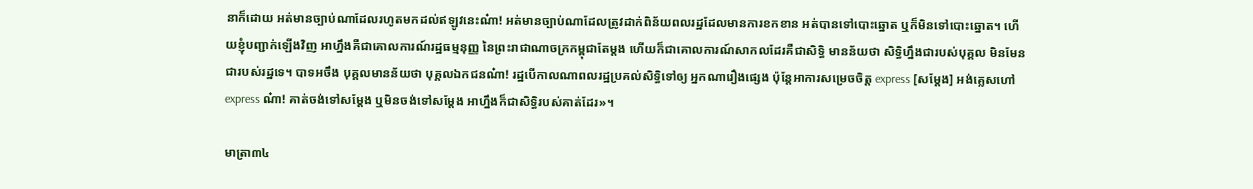នាក៏ដោយ អត់មានច្បាប់ណាដែលរហូតមកដល់ឥឡូវនេះណ៎ា! អត់មានច្បាប់ណាដែលត្រូវដាក់ពិន័យពលរដ្ឋដែលមានការខកខាន អត់បានទៅបោះឆ្នោត ឬក៏មិនទៅបោះឆ្នោត។ ហើយខ្ញុំបញ្ជាក់ឡើងវិញ អាហ្នឹងគឺជាគោលការណ៍រដ្ឋធម្មនុញ្ញ នៃព្រះរាជាណាចក្រកម្ពុជាតែម្តង ហើយក៏ជាគោលការណ៍សាកលដែរគឺជាសិទ្ធិ មានន័យថា សិទ្ធិហ្នឹងជារបស់បុគ្គល មិនមែនជារបស់រដ្ឋទេ។ បាទអចឹង បុគ្គលមានន័យថា បុគ្គលឯកជនណ៎ា! រដ្ឋបើកាលណាពលរដ្ឋប្រគល់សិទ្ធិទៅឲ្យ អ្នកណារឿងផ្សេង ប៉ុន្តែអាការសម្រេចចិត្ត express [សម្តែង] អង់គ្លេសហៅ express ណ៎ា! គាត់ចង់ទៅសម្តែង ឬមិនចង់ទៅសម្តែង អាហ្នឹងក៏ជាសិទ្ធិរបស់គាត់ដែរ»។

មាត្រា៣៤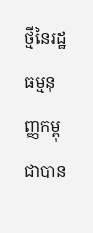ថ្មីនៃរដ្ឋធម្មនុញ្ញកម្ពុជាបាន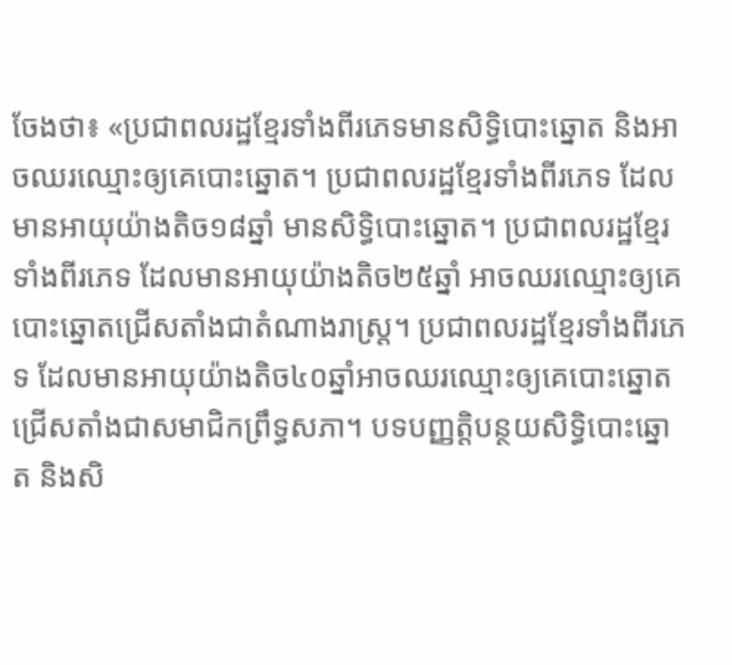ចែងថា៖ «ប្រជាពលរដ្ឋខ្មែរទាំងពីរភេទមានសិទ្ធិបោះឆ្នោត និងអាចឈរឈ្មោះឲ្យគេបោះឆ្នោត។ ប្រជាពលរដ្ឋខ្មែរទាំងពីរភេទ ដែលមានអាយុយ៉ាងតិច១៨ឆ្នាំ មានសិទ្ធិបោះឆ្នោត។ ប្រជាពលរដ្ឋខ្មែរទាំងពីរភេទ ដែលមានអាយុយ៉ាងតិច២៥ឆ្នាំ អាចឈរឈ្មោះឲ្យគេបោះឆ្នោតជ្រើសតាំងជាតំណាងរាស្ត្រ។ ប្រជាពលរដ្ឋខ្មែរទាំងពីរភេទ ដែលមានអាយុយ៉ាងតិច៤០ឆ្នាំអាចឈរឈ្មោះឲ្យគេបោះឆ្នោតជ្រើសតាំងជាសមាជិកព្រឹទ្ធសភា។ បទបញ្ញត្តិបន្ថយសិទ្ធិបោះឆ្នោត និងសិ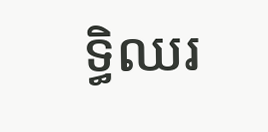ទ្ធិឈរ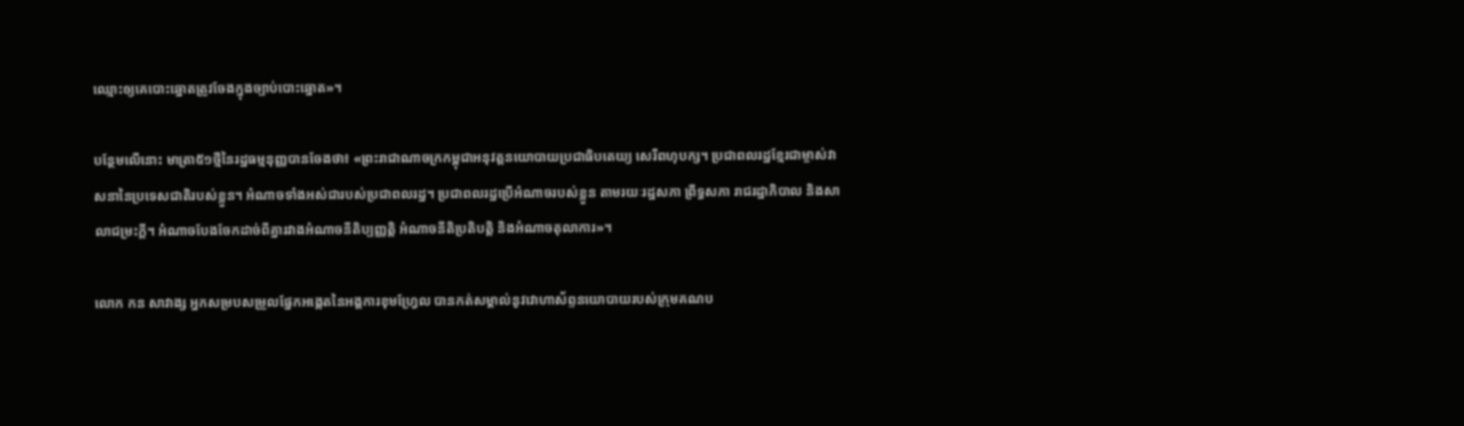ឈ្មោះឲ្យគេបោះឆ្នោតត្រូវចែងក្នុងច្បាប់បោះឆ្នោត»។

បន្ថែមលើនោះ មាត្រា៥១ថ្មីនៃរដ្ឋធម្មនុញ្ញបានចែងថា៖ «ព្រះរាជាណាចក្រកម្ពុជាអនុវត្តនយោបាយប្រជាធិបតេយ្យ សេរីពហុបក្ស។ ប្រជាពលរដ្ឋខ្មែរជាម្ចាស់វាសនានៃប្រទេសជាតិរបស់ខ្លួន។ អំណាចទាំងអស់ជារបស់ប្រជាពលរដ្ឋ។ ប្រជាពលរដ្ឋប្រើអំណាចរបស់ខ្លួន តាមរយៈរដ្ឋសភា ព្រឹទ្ធសភា រាជរដ្ឋាភិបាល និងសាលាជម្រះក្តី។ អំណាចបែងចែកដាច់ពីគ្នារវាងអំណាចនីតិប្បញ្ញត្តិ អំណាចនីតិប្រតិបត្តិ និងអំណាចតុលាការ»។

លោក កន សាវាង្ស អ្នកសម្របសម្រួលផ្នែកអង្កេតនៃអង្គការខុមហ្វ្រែល បានកត់សម្គាល់នូវវោហាស័ព្ទនយោបាយរបស់ក្រុមគណប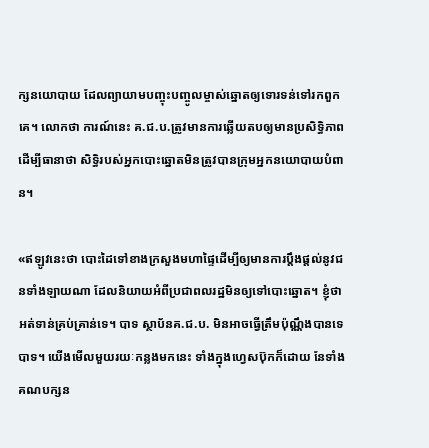ក្សនយោបាយ ដែលព្យាយាមបញ្ចុះបញ្ចូលម្ចាស់ឆ្នោតឲ្យទោរទន់ទៅរកពួកគេ។ លោកថា ការណ៍នេះ គ.ជ.ប.ត្រូវមានការឆ្លើយតបឲ្យមានប្រសិទ្ធិភាពដើម្បីធានាថា សិទ្ធិរបស់អ្នកបោះឆ្នោតមិនត្រូវបានក្រុមអ្នកនយោបាយបំពាន។

«ឥឡូវនេះថា បោះដៃទៅខាងក្រសួងមហាផ្ទៃដើម្បីឲ្យមានការប្តឹងផ្តល់នូវជនទាំងឡាយណា ដែលនិយាយអំពីប្រជាពលរដ្ឋមិនឲ្យទៅបោះឆ្នោត។ ខ្ញុំថា អត់ទាន់គ្រប់គ្រាន់ទេ។ បាទ ស្ថាប័នគ.ជ.ប. មិនអាចធ្វើត្រឹមប៉ុណ្ណឹងបានទេ បាទ។ យើងមើលមួយរយៈកន្លងមកនេះ ទាំងក្នុងហ្វេសប៊ុកក៏ដោយ នែទាំងគណបក្សន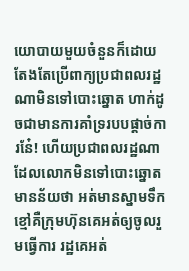យោបាយមួយចំនួនក៏ដោយ តែងតែប្រើពាក្យប្រជាពលរដ្ឋណាមិនទៅបោះឆ្នោត ហាក់ដូចជាមានការគាំទ្ររបបផ្តាច់ការនែ៎! ហើយប្រជាពលរដ្ឋណាដែលលោកមិនទៅបោះឆ្នោត មានន័យថា អត់មានស្នាមទឹកខ្មៅគឺក្រុមហ៊ុនគេអត់ឲ្យចូលរួមធ្វើការ រដ្ឋគេអត់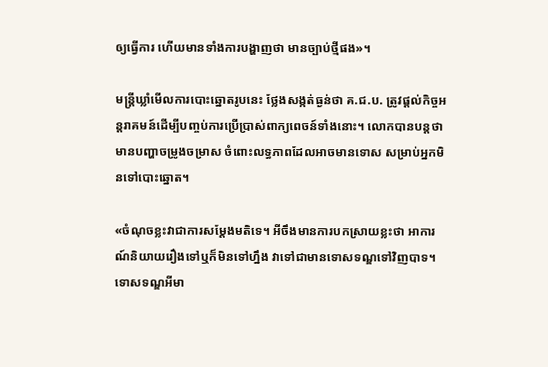ឲ្យធ្វើការ ហើយមានទាំងការបង្ហាញថា មានច្បាប់ថ្មីផង»។

មន្ត្រីឃ្លាំមើលការបោះឆ្នោតរូបនេះ ថ្លែងសង្កត់ធ្ងន់ថា គ.ជ.ប. ត្រូវផ្តល់កិច្ចអន្តរាគមន៍ដើម្បីបញ្ចប់ការប្រើប្រាស់ពាក្យពេចន៍ទាំងនោះ។ លោកបានបន្តថា មានបញ្ហាចម្រូងចម្រាស ចំពោះលទ្ធភាពដែលអាចមានទោស សម្រាប់អ្នកមិនទៅបោះឆ្នោត។

«ចំណុចខ្លះវាជាការសម្តែងមតិទេ។ អីចឹងមានការបកស្រាយខ្លះថា អាការណ៍និយាយរឿងទៅឬក៏មិនទៅហ្នឹង វាទៅជាមានទោសទណ្ឌទៅវិញបាទ។ ទោសទណ្ឌអីមា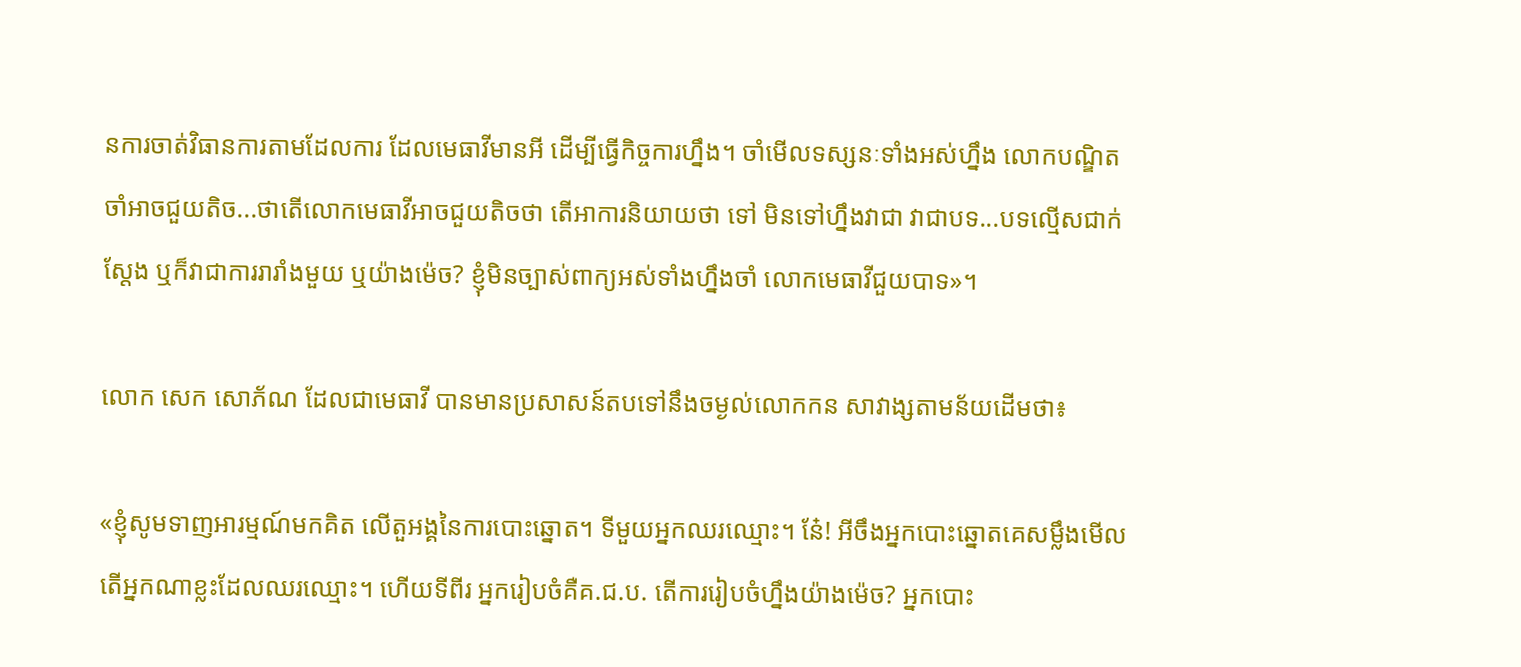នការចាត់វិធានការតាមដែលការ ដែលមេធាវីមានអី ដើម្បីធ្វើកិច្ចការហ្នឹង។ ចាំមើលទស្សនៈទាំងអស់ហ្នឹង លោកបណ្ឌិត ចាំអាចជួយតិច...ថាតើលោកមេធាវីអាចជួយតិចថា តើអាការនិយាយថា ទៅ មិនទៅហ្នឹងវាជា វាជាបទ...បទល្មើសជាក់ស្តែង ឬក៏វាជាការរារាំងមួយ ឬយ៉ាងម៉េច? ខ្ញុំមិនច្បាស់ពាក្យអស់ទាំងហ្នឹងចាំ លោកមេធាវីជួយបាទ»។

លោក សេក សោភ័ណ ដែលជាមេធាវី បានមានប្រសាសន៍តបទៅនឹងចម្ងល់លោកកន សាវាង្សតាមន័យដើមថា៖

«ខ្ញុំសូមទាញអារម្មណ៍មកគិត លើតួអង្គនៃការបោះឆ្នោត។ ទីមួយអ្នកឈរឈ្មោះ។ នែ៎! អីចឹងអ្នកបោះឆ្នោតគេសម្លឹងមើល តើអ្នកណាខ្លះដែលឈរឈ្មោះ។ ហើយទីពីរ អ្នករៀបចំគឺគ.ជ.ប. តើការរៀបចំហ្នឹងយ៉ាងម៉េច? អ្នកបោះ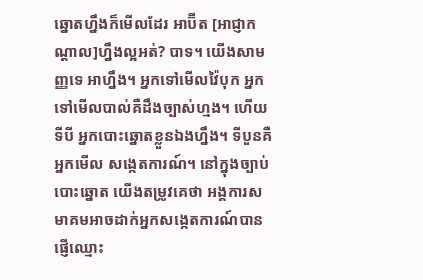ឆ្នោតហ្នឹងក៏មើលដែរ អាប៊ីត [អាជ្ញាកណ្តាល]ហ្នឹងល្អអត់? បាទ។ យើងសាមញ្ញទេ អាហ្នឹង។ អ្នកទៅមើលវ៉ៃបុក អ្នកទៅមើលបាល់គឺដឹងច្បាស់ហ្មង។ ហើយទីបី អ្នកបោះឆ្នោតខ្លួនឯងហ្នឹង។ ទីបួនគឺអ្នកមើល សង្កេតការណ៍។ នៅក្នុងច្បាប់បោះឆ្នោត យើងតម្រូវគេថា អង្គការសមាគមអាចដាក់អ្នកសង្កេតការណ៍បាន ផ្ញើឈ្មោះ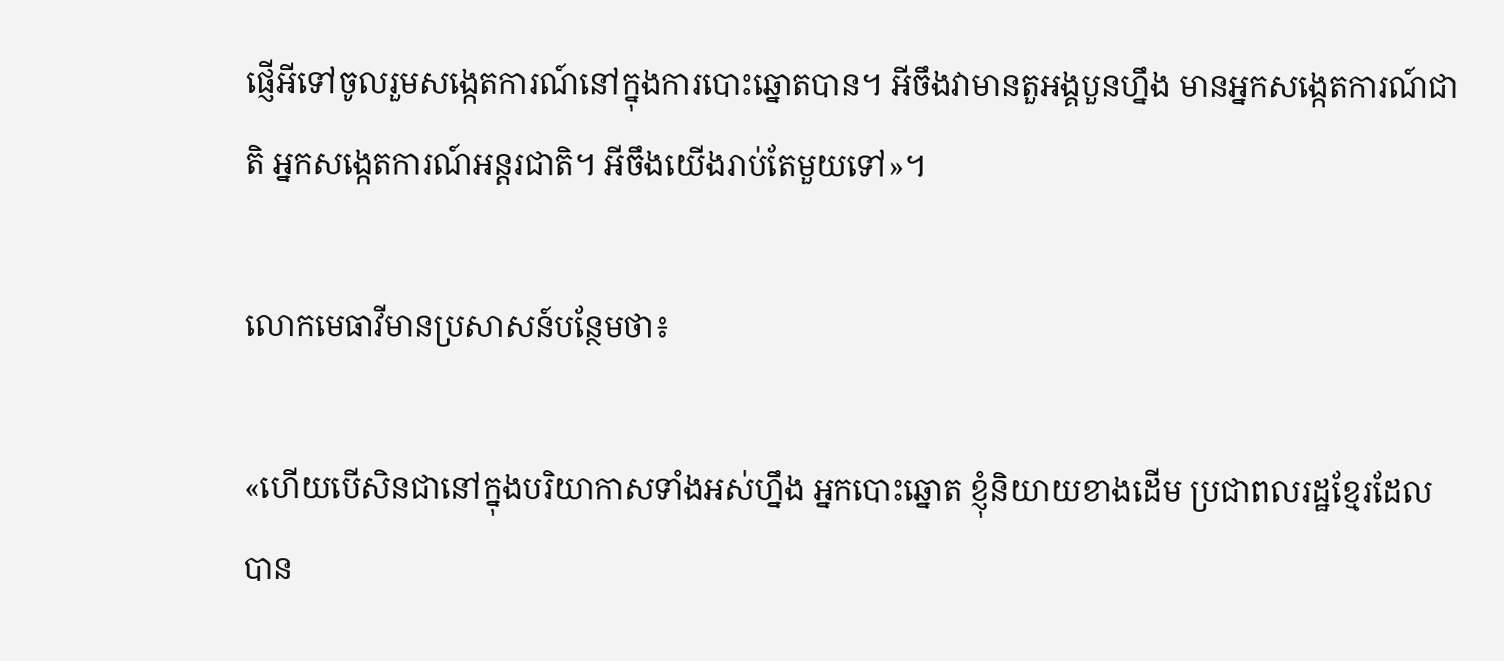ផ្ញើអីទៅចូលរួមសង្កេតការណ៍នៅក្នុងការបោះឆ្នោតបាន។ អីចឹងវាមានតួអង្គបួនហ្នឹង មានអ្នកសង្កេតការណ៍ជាតិ អ្នកសង្កេតការណ៍អន្តរជាតិ។ អីចឹងយើងរាប់តែមួយទៅ»។

លោកមេធាវីមានប្រសាសន៍បន្ថែមថា៖

«ហើយបើសិនជានៅក្នុងបរិយាកាសទាំងអស់ហ្នឹង អ្នកបោះឆ្នោត ខ្ញុំនិយាយខាងដើម ប្រជាពលរដ្ឋខ្មែរដែលបាន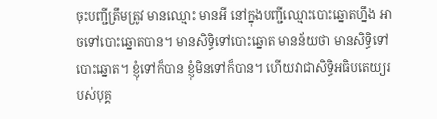ចុះបញ្ជីត្រឹមត្រូវ មានឈ្មោះ មានអី នៅក្នុងបញ្ជីឈ្មោះបោះឆ្នោតហ្នឹង អាចទៅបោះឆ្នោតបាន។ មានសិទ្ធិទៅបោះឆ្នោត មានន័យថា មានសិទ្ធិទៅបោះឆ្នោត។ ខ្ញុំទៅក៏បាន ខ្ញុំមិនទៅក៏បាន។ ហើយវាជាសិទ្ធិអធិបតេយ្យរបស់បុគ្គ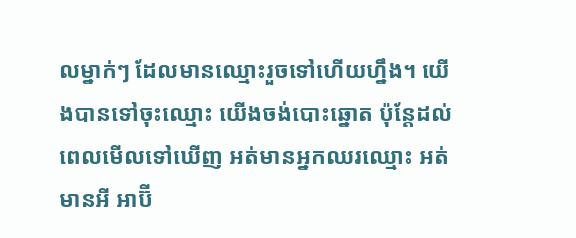លម្នាក់ៗ ដែលមានឈ្មោះរួចទៅហើយហ្នឹង។ យើងបានទៅចុះឈ្មោះ យើងចង់បោះឆ្នោត ប៉ុន្តែដល់ពេលមើលទៅឃើញ អត់មានអ្នកឈរឈ្មោះ អត់មានអី អាប៊ី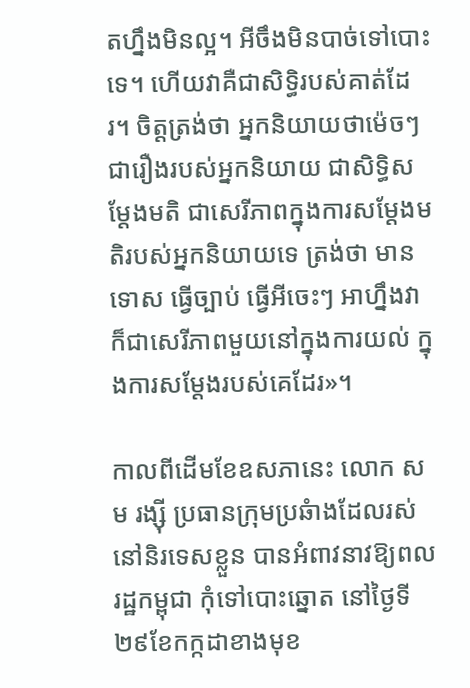តហ្នឹងមិនល្អ។ អីចឹងមិនបាច់ទៅបោះទេ។ ហើយវាគឺជាសិទ្ធិរបស់គាត់ដែរ។ ចិត្តត្រង់ថា អ្នកនិយាយថាម៉េចៗជារឿងរបស់អ្នកនិយាយ ជាសិទ្ធិសម្តែងមតិ ជាសេរីភាពក្នុងការសម្តែងមតិរបស់អ្នកនិយាយទេ ត្រង់ថា មានទោស ធ្វើច្បាប់ ធ្វើអីចេះៗ អាហ្នឹងវាក៏ជាសេរីភាពមួយនៅក្នុងការយល់ ក្នុងការសម្តែងរបស់គេដែរ»។

កាលពីដើមខែឧសភានេះ លោក សម រង្ស៊ី ប្រធានក្រុមប្រឆំាងដែលរស់នៅនិរទេសខ្លួន បានអំពាវនាវឱ្យពលរដ្ឋកម្ពុជា កុំទៅបោះឆ្នោត នៅថ្ងៃទី២៩ខែកក្កដាខាងមុខ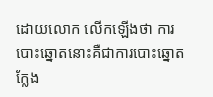ដោយលោក លើកឡើងថា ការបោះឆ្នោតនោះគឺជាការបោះឆ្នោតក្លែង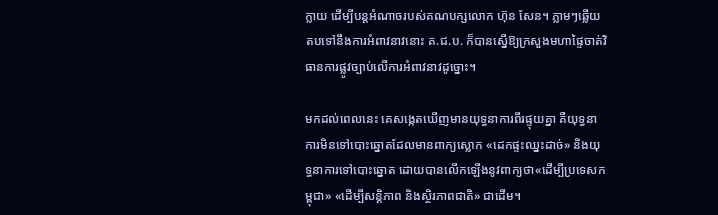ក្លាយ ដើម្បីបន្តអំណាចរបស់គណបក្សលោក ហ៊ុន សែន។ ភ្លាមៗឆ្លើយតបទៅនឹងការអំពាវនាវនោះ គ.ជ.ប. ក៏បានស្នើឱ្យក្រសួងមហាផ្ទៃចាត់វិធានការផ្លូវច្បាប់លើការអំពាវនាវដូច្នោះ។

មកដល់ពេលនេះ គេសង្កេតឃើញមានយុទ្ធនាការពីរផ្ទុយគ្នា គឺយុទ្ធនាការមិនទៅបោះឆ្នោតដែលមានពាក្យស្លោក «ដេកផ្ទះឈ្នះដាច់» និងយុទ្ធនាការទៅបោះឆ្នោត ដោយបានលើកឡើងនូវពាក្យថា«ដើម្បីប្រទេសកម្ពុជា» «ដើម្បីសន្តិភាព និងស្ថិរភាពជាតិ» ជាដើម។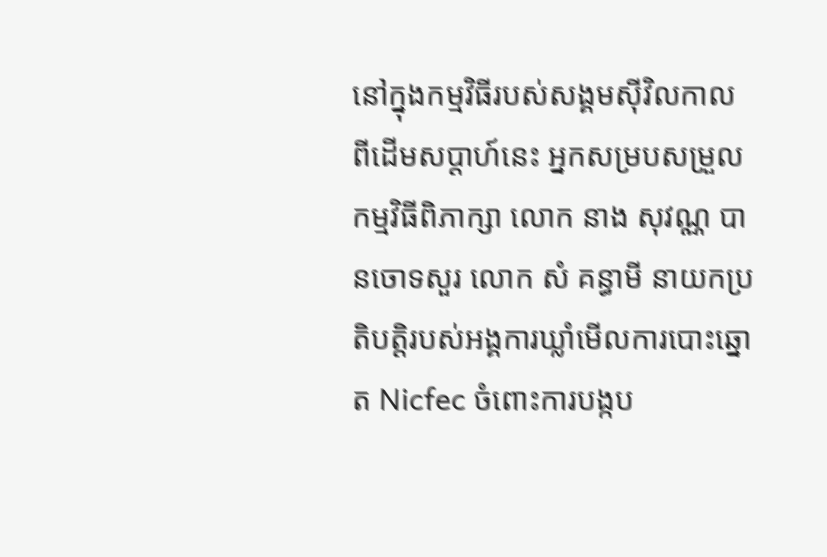នៅក្នុងកម្មវិធីរបស់សង្គមស៊ីវិលកាលពីដើមសប្តាហ៍នេះ អ្នកសម្របសម្រួលកម្មវិធីពិភាក្សា លោក នាង សុវណ្ណ បានចោទសួរ លោក សំ គន្ធាមី នាយកប្រតិបត្តិរបស់អង្គការឃ្លាំមើលការបោះឆ្នោត Nicfec ចំពោះការបង្កប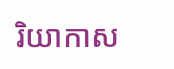រិយាកាស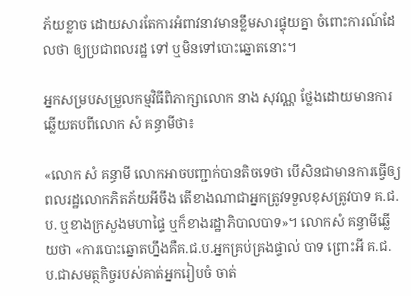ភ័យខ្លាច ដោយសារតែការអំពាវនាវមានខ្លឹមសារផ្ទុយគ្នា ចំពោះការណ៍ដែលថា ឲ្យប្រជាពលរដ្ឋ ទៅ ឬមិនទៅបោះឆ្នោតនោះ។

អ្នកសម្របសម្រួលកម្មវិធីពិភាក្សាលោក នាង សុវណ្ណ ថ្លែងដោយមានការឆ្លើយតបពីលោក សំ គន្ធាមីថា៖

«លោក សំ គន្ធាមី លោកអាចបញ្ជាក់បានតិចទេថា បើសិនជាមានការធ្វើឲ្យពលរដ្ឋលោកភិតភ័យអីចឹង តើខាងណាជាអ្នកត្រូវទទួលខុសត្រូវបាទ គ.ជ.ប. ឬខាងក្រសួងមហាផ្ទៃ ឬក៏ខាងរដ្ឋាភិបាលបាទ»។ លោកសំ គន្ធាមីឆ្លើយថា «ការបោះឆ្នោតហ្នឹងគឺគ.ជ.ប.អ្នកគ្រប់គ្រងផ្ទាល់ បាទ ព្រោះអី គ.ជ.ប.ជាសមត្ថកិច្ចរបស់គាត់អ្នករៀបចំ ចាត់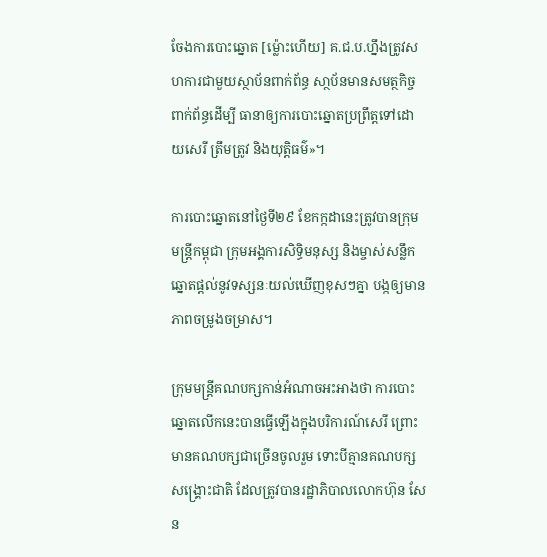ចែងការបោះឆ្នោត [ម្ល៉ោះហើយ] គ.ជ.ប.ហ្នឹងត្រូវសហការជាមួយស្ថាប័នពាក់ព័ន្ធ សា្ថប័នមានសមត្ថកិច្ចពាក់ព័ន្ធដើម្បី ធានាឲ្យការបោះឆ្នោតប្រព្រឹត្តទៅដោយសេរី ត្រឹមត្រូវ និងយុត្តិធម៌»។

ការបោះឆ្នោតនៅថ្ងៃទី២៩ ខែកក្កដានេះត្រូវបានក្រុមមន្ត្រីកម្ពុជា ក្រុមអង្គការសិទ្ធិមនុស្ស និងម្ចាស់សន្លឹកឆ្នោតផ្តល់នូវទស្សនៈយល់ឃើញខុសៗគ្នា បង្កឲ្យមានភាពចម្រូងចម្រាស។

ក្រុមមន្ត្រីគណបក្សកាន់អំណាចអះអាងថា ការបោះឆ្នោតលើកនេះបានធ្វើឡើងក្នុងបរិការណ៍សេរី ព្រោះមានគណបក្សជាច្រើនចូលរួម ទោះបីគ្មានគណបក្សសង្គ្រោះជាតិ ដែលត្រូវបានរដ្ឋាភិបាលលោកហ៊ុន សែន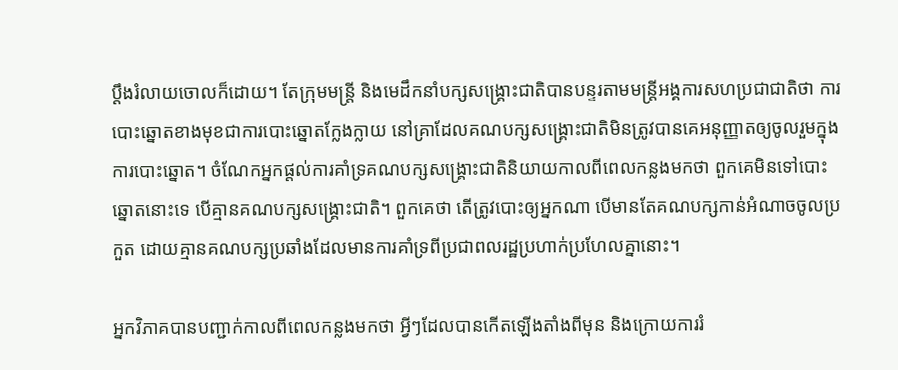ប្តឹងរំលាយចោលក៏ដោយ។ តែក្រុមមន្ត្រី និងមេដឹកនាំបក្សសង្គ្រោះជាតិបានបន្ទរតាមមន្ត្រីអង្គការសហប្រជាជាតិថា ការបោះឆ្នោតខាងមុខជាការបោះឆ្នោតក្លែងក្លាយ នៅគ្រាដែលគណបក្សសង្គ្រោះជាតិមិនត្រូវបានគេអនុញ្ញាតឲ្យចូលរួមក្នុងការបោះឆ្នោត។ ចំណែកអ្នកផ្តល់ការគាំទ្រគណបក្សសង្គ្រោះជាតិនិយាយកាលពីពេលកន្លងមកថា ពួកគេមិនទៅបោះឆ្នោតនោះទេ បើគ្មានគណបក្សសង្គ្រោះជាតិ។ ពួកគេថា តើត្រូវបោះឲ្យអ្នកណា បើមានតែគណបក្សកាន់អំណាចចូលប្រកួត ដោយគ្មានគណបក្សប្រឆាំងដែលមានការគាំទ្រពីប្រជាពលរដ្ឋប្រហាក់ប្រហែលគ្នានោះ។

អ្នកវិភាគបានបញ្ជាក់កាលពីពេលកន្លងមកថា អ្វីៗដែលបានកើតឡើងតាំងពីមុន និងក្រោយការរំ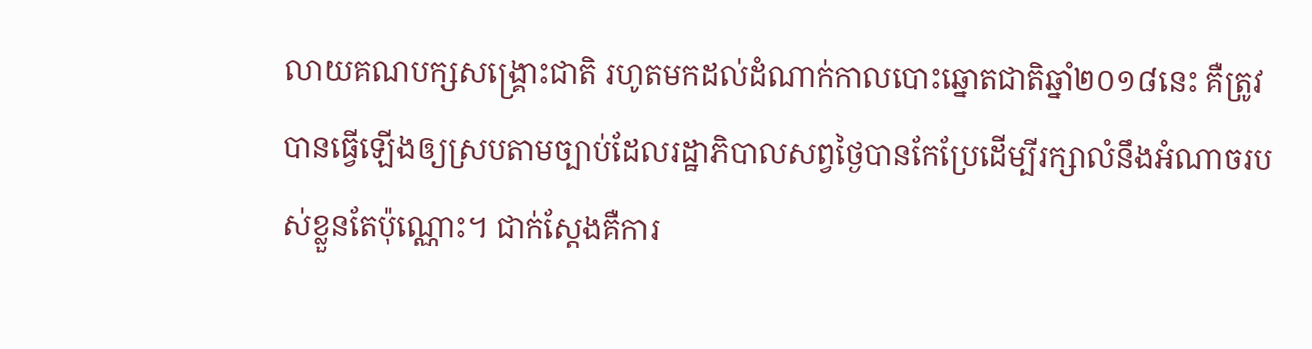លាយគណបក្សសង្គ្រោះជាតិ រហូតមកដល់ដំណាក់កាលបោះឆ្នោតជាតិឆ្នាំ២០១៨នេះ គឺត្រូវបានធ្វើឡើងឲ្យស្របតាមច្បាប់ដែលរដ្ឋាភិបាលសព្វថ្ងៃបានកែប្រែដើម្បីរក្សាលំនឹងអំណាចរបស់ខ្លួនតែប៉ុណ្ណោះ។ ជាក់ស្តែងគឺការ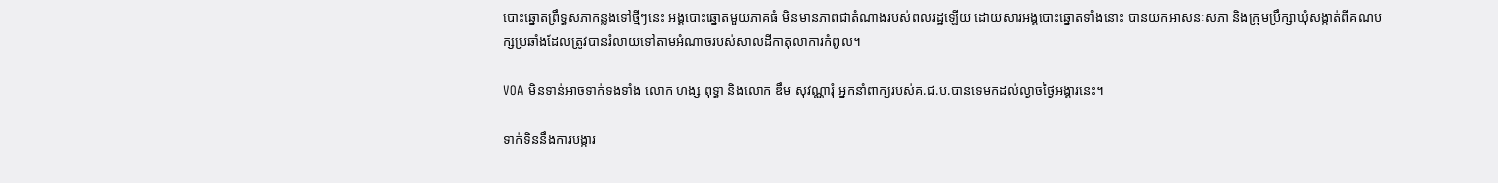បោះឆ្នោតព្រឹទ្ធសភាកន្លងទៅថ្មីៗនេះ អង្គបោះឆ្នោតមួយភាគធំ មិនមានភាពជាតំណាងរបស់ពលរដ្ឋឡើយ ដោយសារអង្គបោះឆ្នោតទាំងនោះ បានយកអាសនៈសភា និងក្រុមប្រឹក្សាឃុំសង្កាត់ពីគណបក្សប្រឆាំងដែលត្រូវបានរំលាយទៅតាមអំណាចរបស់សាលដីកាតុលាការកំពូល។

VOA មិនទាន់អាចទាក់ទងទាំង លោក ហង្ស ពុទ្ធា និងលោក ឌឹម សុវណ្ណារុំ អ្នកនាំពាក្យរបស់គ.ជ.ប.បានទេមកដល់ល្ងាចថ្ងៃអង្គារនេះ។

ទាក់ទិននឹងការបង្ការ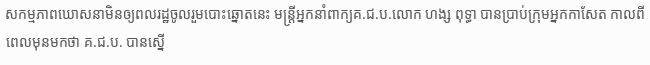សកម្មភាពឃោសនាមិនឲ្យពលរដ្ឋចូលរួមបោះឆ្នោតនេះ មន្ត្រីអ្នកនាំពាក្យគ.ជ.ប.លោក ហង្ស ពុទ្ធា បានប្រាប់ក្រុមអ្នកកាសែត កាលពីពេលមុនមកថា គ.ជ.ប. បានស្នើ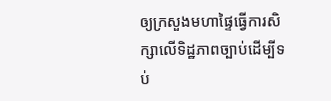ឲ្យក្រសួងមហាផ្ទៃធ្វើការសិក្សាលើទិដ្ឋភាពច្បាប់ដើម្បីទប់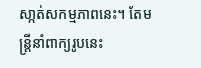សា្កត់សកម្មភាពនេះ។ តែមន្ត្រីនាំពាក្យរូបនេះ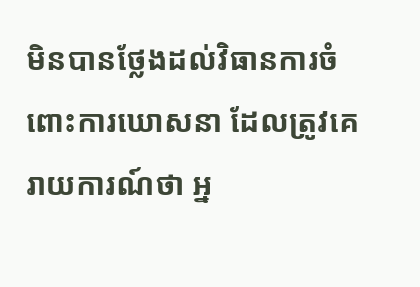មិនបានថ្លែងដល់វិធានការចំពោះការឃោសនា ដែលត្រូវគេរាយការណ៍ថា អ្ន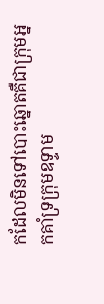កដែលមិនទៅបោះឆ្នោតគឺជាក្រុមអ្នកគាំទ្រក្រុមឧទ្ទាម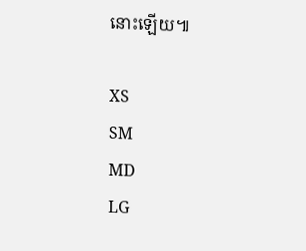នោះឡើយ៕

XS
SM
MD
LG